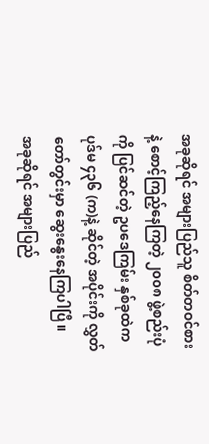အခုဆိုရင် အများပြည်သူ စိတ်တဝင်စားနဲ့ စောင့်ကြည့်နေကြတဲ့ ၂၀၀၈ ဖွဲ့စည်းပုံကို ပြင်ဆင်တဲ့ ဥပဒေကြမ်း နှစ်ခုထဲက ပုဒ်မ ၄၃၆ (က)နဲ့ ဆိုင်တဲ့ အပိုင်းကို လွှတ်တော်တွင်းမှာ ဆွေးနွေးနေကြပါပြီ။
အခုဆိုရင် အများပြည်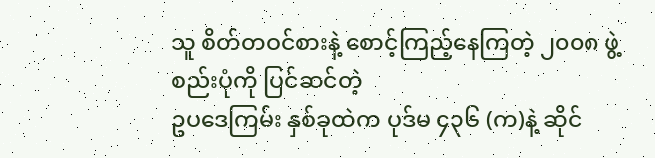သူ စိတ်တဝင်စားနဲ့ စောင့်ကြည့်နေကြတဲ့ ၂၀၀၈ ဖွဲ့စည်းပုံကို ပြင်ဆင်တဲ့
ဥပဒေကြမ်း နှစ်ခုထဲက ပုဒ်မ ၄၃၆ (က)နဲ့ ဆိုင်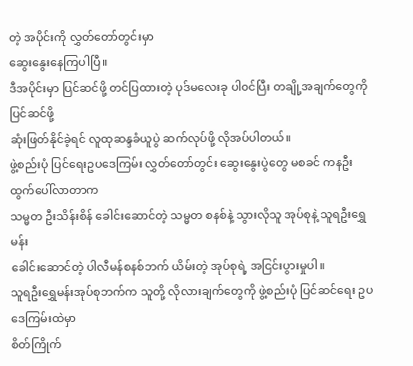တဲ့ အပိုင်းကို လွှတ်တော်တွင်းမှာ
ဆွေးနွေးနေကြပါပြီ။
ဒီအပိုင်းမှာ ပြင်ဆင်ဖို့ တင်ပြထားတဲ့ ပုဒ်မလေးခု ပါ၀င်ပြီး တချို့အချက်တွေကို ပြင်ဆင်ဖို့
ဆုံးဖြတ်နိုင်ခဲ့ရင် လူထုဆန္ဒခံယူပွဲ ဆက်လုပ်ဖို့ လိုအပ်ပါတယ်။
ဖွဲ့စည်းပုံ ပြင်ရေးဥပဒေကြမ်း လွှတ်တော်တွင်း ဆွေးနွေးပွဲတွေ မစခင် ကနဦး ထွက်ပေါ်လာတာက
သမ္မတ ဦးသိန်းစိန် ခေါင်းဆောင်တဲ့ သမ္မတ စနစ်နဲ့ သွားလိုသူ အုပ်စုနဲ့ သူရဦးရွှေမန်း
ခေါင်းဆောင်တဲ့ ပါလီမန်စနစ်ဘက် ယိမ်းတဲ့ အုပ်စုရဲ့ အငြင်းပွားမှုပါ။
သူရဦးရွှေမန်းအုပ်စုဘက်က သူတို့ လိုလားချက်တွေကို ဖွဲ့စည်းပုံ ပြင်ဆင်ရေး ဥပဒေကြမ်းထဲမှာ
စိတ်ကြိုက်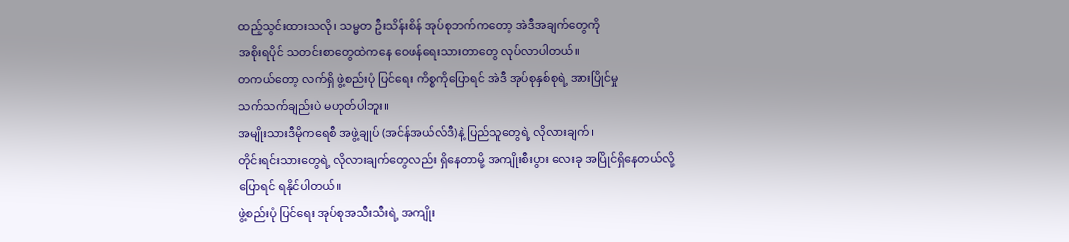ထည့်သွင်းထားသလို၊ သမ္မတ ဦးသိန်းစိန် အုပ်စုဘက်ကတော့ အဲဒီအချက်တွေကို
အစိုးရပိုင် သတင်းစာတွေထဲကနေ ဝေဖန်ရေးသားတာတွေ လုပ်လာပါတယ်။
တကယ်တော့ လက်ရှိ ဖွဲ့စည်းပုံ ပြင်ရေး ကိစ္စကိုပြောရင် အဲဒီ အုပ်စုနှစ်စုရဲ့ အားပြိုင်မှု
သက်သက်ချည်းပဲ မဟုတ်ပါဘူး။
အမျိုးသားဒီမိုကရေစီ အဖွဲ့ချုပ် (အင်န်အယ်လ်ဒီ)နဲ့ ပြည်သူတွေရဲ့ လိုလားချက်၊
တိုင်းရင်းသားတွေရဲ့ လိုလားချက်တွေလည်း ရှိနေတာမို့ အကျိုးစီးပွား လေးခု အပြိုင်ရှိနေတယ်လို့
ပြောရင် ရနိုင်ပါတယ်။
ဖွဲ့စည်းပုံ ပြင်ရေး အုပ်စုအသီးသီးရဲ့ အကျိုး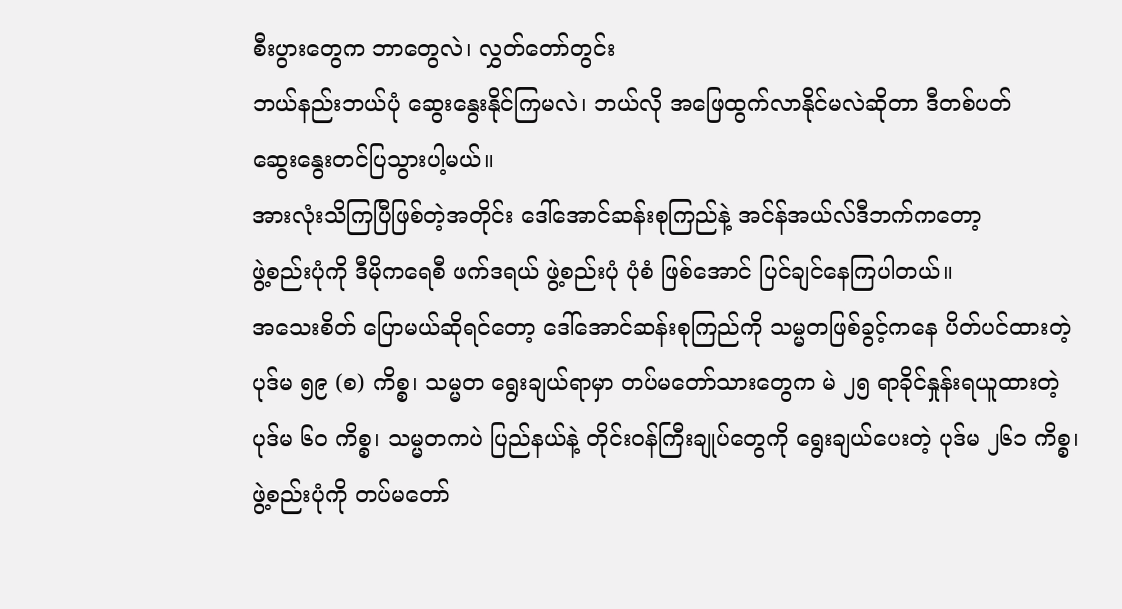စီးပွားတွေက ဘာတွေလဲ၊ လွှတ်တော်တွင်း
ဘယ်နည်းဘယ်ပုံ ဆွေးနွေးနိုင်ကြမလဲ၊ ဘယ်လို အဖြေထွက်လာနိုင်မလဲဆိုတာ ဒီတစ်ပတ်
ဆွေးနွေးတင်ပြသွားပါ့မယ်။
အားလုံးသိကြပြီဖြစ်တဲ့အတိုင်း ဒေါ်အောင်ဆန်းစုကြည်နဲ့ အင်န်အယ်လ်ဒီဘက်ကတော့
ဖွဲ့စည်းပုံကို ဒီမိုကရေစီ ဖက်ဒရယ် ဖွဲ့စည်းပုံ ပုံစံ ဖြစ်အောင် ပြင်ချင်နေကြပါတယ်။
အသေးစိတ် ပြောမယ်ဆိုရင်တော့ ဒေါ်အောင်ဆန်းစုကြည်ကို သမ္မတဖြစ်ခွင့်ကနေ ပိတ်ပင်ထားတဲ့
ပုဒ်မ ၅၉ (စ) ကိစ္စ၊ သမ္မတ ရွေးချယ်ရာမှာ တပ်မတော်သားတွေက မဲ ၂၅ ရာခိုင်နှုန်းရယူထားတဲ့
ပုဒ်မ ၆၀ ကိစ္စ၊ သမ္မတကပဲ ပြည်နယ်နဲ့ တိုင်းဝန်ကြီးချုပ်တွေကို ရွေးချယ်ပေးတဲ့ ပုဒ်မ ၂၆၁ ကိစ္စ၊
ဖွဲ့စည်းပုံကို တပ်မတော်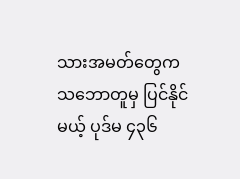သားအမတ်တွေက သဘောတူမှ ပြင်နိုင်မယ့် ပုဒ်မ ၄၃၆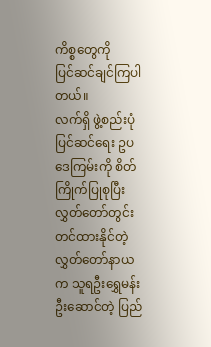ကိစ္စတွေကို
ပြင်ဆင်ချင်ကြပါတယ်။
လက်ရှိ ဖွဲ့စည်းပုံပြင်ဆင်ရေး ဥပဒေကြမ်းကို စိတ်ကြိုက်ပြုစုပြီး လွှတ်တော်တွင်း တင်ထားနိုင်တဲ့
လွှတ်တော်နာယက သူရဦးရွှေမန်း ဦးဆောင်တဲ့ ပြည်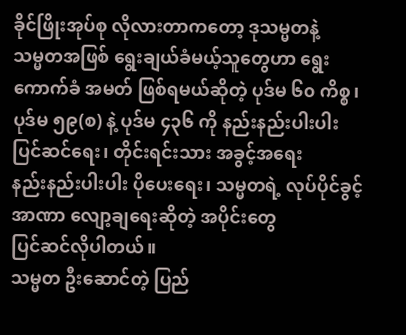ခိုင်ဖြိုးအုပ်စု လိုလားတာကတော့ ဒုသမ္မတနဲ့
သမ္မတအဖြစ် ရွေးချယ်ခံမယ့်သူတွေဟာ ရွေးကောက်ခံ အမတ် ဖြစ်ရမယ်ဆိုတဲ့ ပုဒ်မ ၆၀ ကိစ္စ၊
ပုဒ်မ ၅၉(စ) နဲ့ ပုဒ်မ ၄၃၆ ကို နည်းနည်းပါးပါး ပြင်ဆင်ရေး၊ တိုင်းရင်းသား အခွင့်အရေး
နည်းနည်းပါးပါး ပိုပေးရေး၊ သမ္မတရဲ့ လုပ်ပိုင်ခွင့် အာဏာ လျော့ချရေးဆိုတဲ့ အပိုင်းတွေ
ပြင်ဆင်လိုပါတယ်။
သမ္မတ ဦးဆောင်တဲ့ ပြည်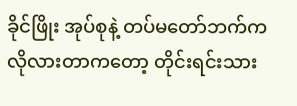ခိုင်ဖြိုး အုပ်စုနဲ့ တပ်မတော်ဘက်က လိုလားတာကတော့ တိုင်းရင်းသား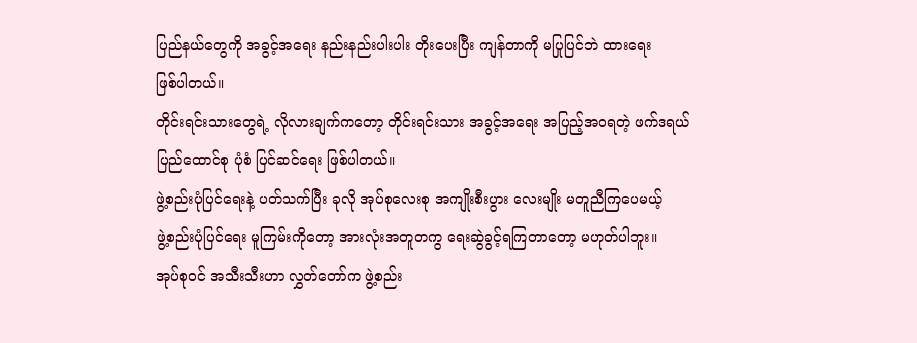ပြည်နယ်တွေကို အခွင့်အရေး နည်းနည်းပါးပါး တိုးပေးပြီး ကျန်တာကို မပြုပြင်ဘဲ ထားရေး
ဖြစ်ပါတယ်။
တိုင်းရင်းသားတွေရဲ့ လိုလားချက်ကတော့ တိုင်းရင်းသား အခွင့်အရေး အပြည့်အဝရတဲ့ ဖက်ဒရယ်
ပြည်ထောင်စု ပုံစံ ပြင်ဆင်ရေး ဖြစ်ပါတယ်။
ဖွဲ့စည်းပုံပြင်ရေးနဲ့ ပတ်သက်ပြီး ခုလို အုပ်စုလေးစု အကျိုးစီးပွား လေးမျိုး မတူညီကြပေမယ့်
ဖွဲ့စည်းပုံပြင်ရေး မူကြမ်းကိုတော့ အားလုံးအတူတကွ ရေးဆွဲခွင့်ရကြတာတော့ မဟုတ်ပါဘူး။
အုပ်စုဝင် အသီးသီးဟာ လွှတ်တော်က ဖွဲ့စည်း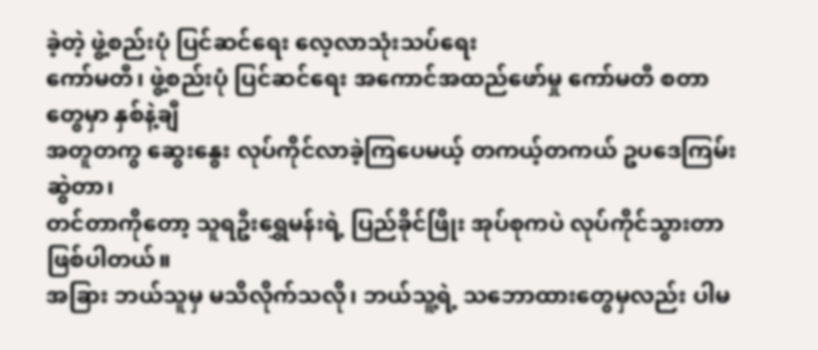ခဲ့တဲ့ ဖွဲ့စည်းပုံ ပြင်ဆင်ရေး လေ့လာသုံးသပ်ရေး
ကော်မတီ၊ ဖွဲ့စည်းပုံ ပြင်ဆင်ရေး အကောင်အထည်ဖော်မှု ကော်မတီ စတာတွေမှာ နှစ်နဲ့ချီ
အတူတကွ ဆွေးနွေး လုပ်ကိုင်လာခဲ့ကြပေမယ့် တကယ့်တကယ် ဥပဒေကြမ်း ဆွဲတာ၊
တင်တာကိုတော့ သူရဦးရွှေမန်းရဲ့ ပြည်ခိုင်ဖြိုး အုပ်စုကပဲ လုပ်ကိုင်သွားတာ ဖြစ်ပါတယ်။
အခြား ဘယ်သူမှ မသိလိုက်သလို၊ ဘယ်သူ့ရဲ့ သဘောထားတွေမှလည်း ပါမ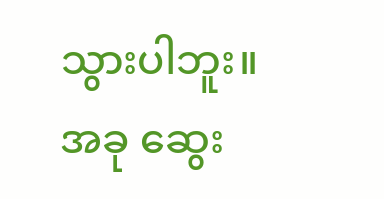သွားပါဘူး။
အခု ဆွေး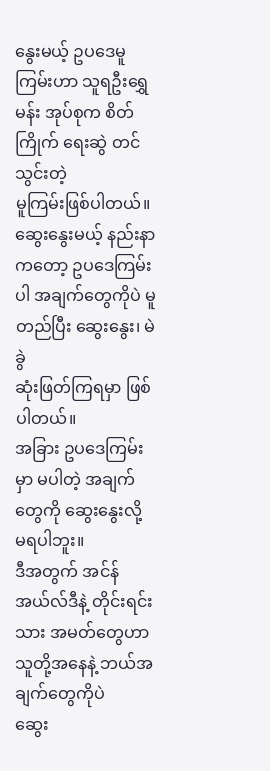နွေးမယ့် ဥပဒေမူကြမ်းဟာ သူရဦးရွှေမန်း အုပ်စုက စိတ်ကြိုက် ရေးဆွဲ တင်သွင်းတဲ့
မူကြမ်းဖြစ်ပါတယ်။
ဆွေးနွေးမယ့် နည်းနာကတော့ ဥပဒေကြမ်းပါ အချက်တွေကိုပဲ မူတည်ပြီး ဆွေးနွေး၊ မဲခွဲ
ဆုံးဖြတ်ကြရမှာ ဖြစ်ပါတယ်။
အခြား ဥပဒေကြမ်းမှာ မပါတဲ့ အချက်တွေကို ဆွေးနွေးလို့ မရပါဘူး။
ဒီအတွက် အင်န်အယ်လ်ဒီနဲ့ တိုင်းရင်းသား အမတ်တွေဟာ သူတို့အနေနဲ့ ဘယ်အချက်တွေကိုပဲ
ဆွေး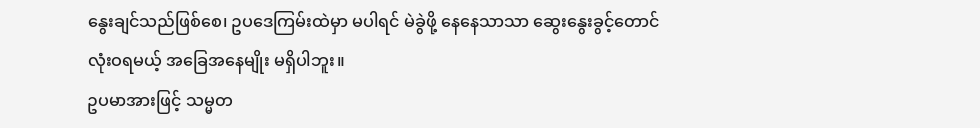နွေးချင်သည်ဖြစ်စေ၊ ဥပဒေကြမ်းထဲမှာ မပါရင် မဲခွဲဖို့ နေနေသာသာ ဆွေးနွေးခွင့်တောင်
လုံးဝရမယ့် အခြေအနေမျိုး မရှိပါဘူး။
ဥပမာအားဖြင့် သမ္မတ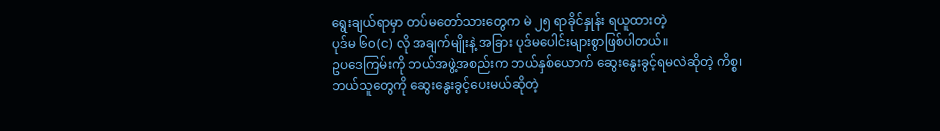ရွေးချယ်ရာမှာ တပ်မတော်သားတွေက မဲ ၂၅ ရာခိုင်နှုန်း ရယူထားတဲ့
ပုဒ်မ ၆၀(င) လို အချက်မျိုးနဲ့ အခြား ပုဒ်မပေါင်းများစွာဖြစ်ပါတယ်။
ဥပဒေကြမ်းကို ဘယ်အဖွဲ့အစည်းက ဘယ်နှစ်ယောက် ဆွေးနွေးခွင့်ရမလဲဆိုတဲ့ ကိစ္စ၊
ဘယ်သူတွေကို ဆွေးနွေးခွင့်ပေးမယ်ဆိုတဲ့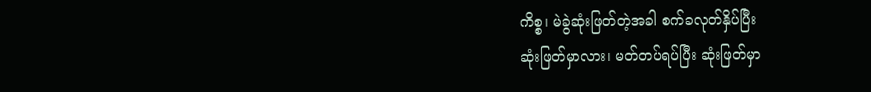ကိစ္စ၊ မဲခွဲဆုံးဖြတ်တဲ့အခါ စက်ခလုတ်နှိပ်ပြီး
ဆုံးဖြတ်မှာလား၊ မတ်တပ်ရပ်ပြီး ဆုံးဖြတ်မှာ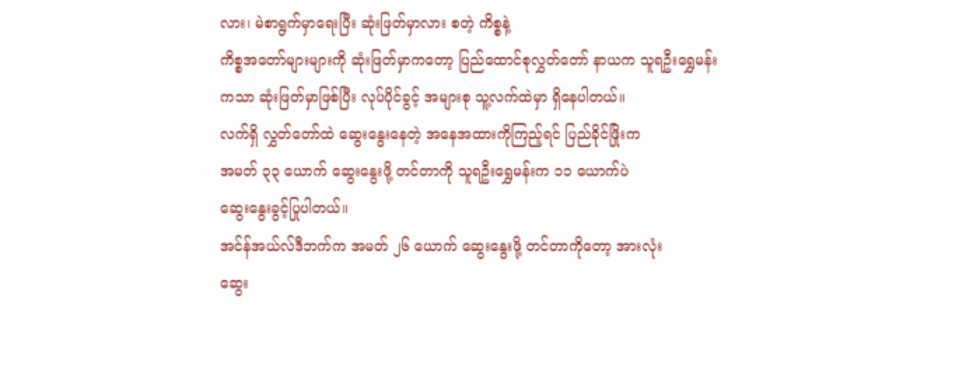လား၊ မဲစာရွက်မှာရေးပြီး ဆုံးဖြတ်မှာလား စတဲ့ ကိစ္စနဲ့
ကိစ္စအတော်များများကို ဆုံးဖြတ်မှာကတော့ ပြည်ထောင်စုလွှတ်တော် နာယက သူရဦးရွှေမန်း
ကသာ ဆုံးဖြတ်မှာဖြစ်ပြီး လုပ်ပိုင်ခွင့် အများစု သူ့လက်ထဲမှာ ရှိနေပါတယ်။
လက်ရှိ လွှတ်တော်ထဲ ဆွေးနွေးနေတဲ့ အနေအထားကိုကြည့်ရင် ပြည်ခိုင်ဖြိုးက
အမတ် ၃၃ ယောက် ဆွေးနွေးဖို့ တင်တာကို သူရဦးရွှေမန်းက ၁၁ ယောက်ပဲ
ဆွေးနွေးခွင့်ပြုပါတယ်။
အင်န်အယ်လ်ဒီဘက်က အမတ် ၂၆ ယောက် ဆွေးနွေးဖို့ တင်တာကိုတော့ အားလုံး
ဆွေး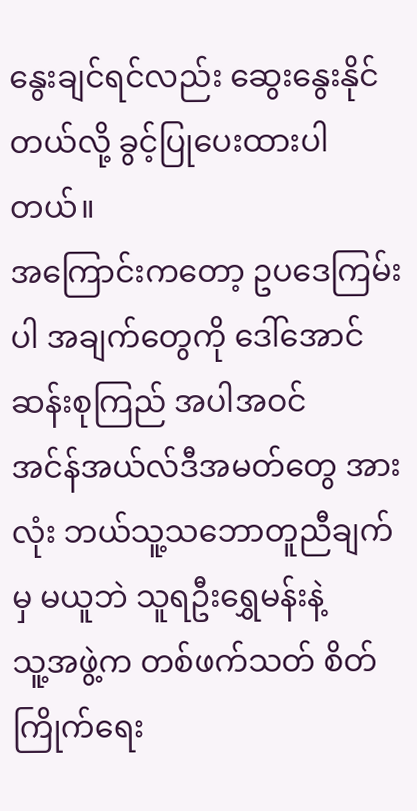နွေးချင်ရင်လည်း ဆွေးနွေးနိုင်တယ်လို့ ခွင့်ပြုပေးထားပါတယ်။
အကြောင်းကတော့ ဥပဒေကြမ်းပါ အချက်တွေကို ဒေါ်အောင်ဆန်းစုကြည် အပါအဝင်
အင်န်အယ်လ်ဒီအမတ်တွေ အားလုံး ဘယ်သူ့သဘောတူညီချက်မှ မယူဘဲ သူရဦးရွှေမန်းနဲ့
သူ့အဖွဲ့က တစ်ဖက်သတ် စိတ်ကြိုက်ရေး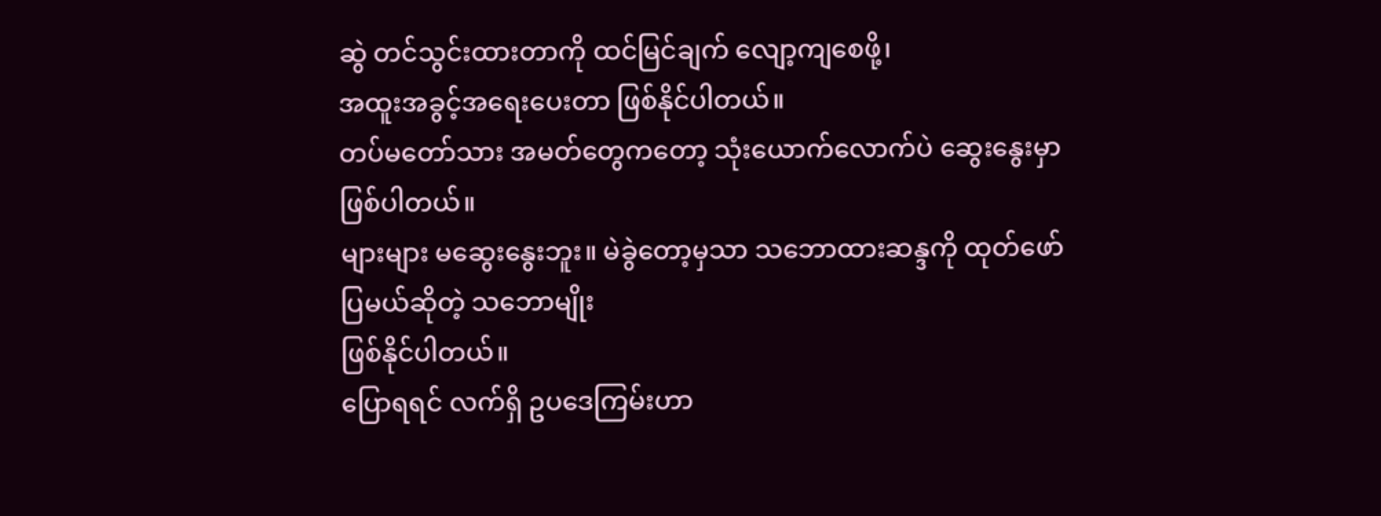ဆွဲ တင်သွင်းထားတာကို ထင်မြင်ချက် လျော့ကျစေဖို့၊
အထူးအခွင့်အရေးပေးတာ ဖြစ်နိုင်ပါတယ်။
တပ်မတော်သား အမတ်တွေကတော့ သုံးယောက်လောက်ပဲ ဆွေးနွေးမှာ ဖြစ်ပါတယ်။
များများ မဆွေးနွေးဘူး။ မဲခွဲတော့မှသာ သဘောထားဆန္ဒကို ထုတ်ဖော်ပြမယ်ဆိုတဲ့ သဘောမျိုး
ဖြစ်နိုင်ပါတယ်။
ပြောရရင် လက်ရှိ ဥပဒေကြမ်းဟာ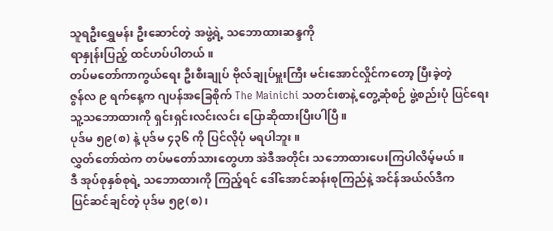သူရဦးရွှေမန်း ဦးဆောင်တဲ့ အဖွဲ့ရဲ့ သဘောထားဆန္ဒကို
ရာနှုန်းပြည့် ထင်ဟပ်ပါတယ်။
တပ်မတော်ကာကွယ်ရေး ဦးစီးချုပ် ဗိုလ်ချုပ်မှူးကြီး မင်းအောင်လှိုင်ကတော့ ပြီးခဲ့တဲ့
ဇွန်လ ၉ ရက်နေ့က ဂျပန်အခြေစိုက် The Mainichi သတင်းစာနဲ့ တွေ့ဆုံစဉ် ဖွဲ့စည်းပုံ ပြင်ရေး
သူ့သဘောထားကို ရှင်းရှင်းလင်းလင်း ပြောဆိုထားပြီးပါပြီ။
ပုဒ်မ ၅၉(စ) နဲ့ ပုဒ်မ ၄၃၆ ကို ပြင်လိုပုံ မရပါဘူး။
လွှတ်တော်ထဲက တပ်မတော်သားတွေဟာ အဲဒီအတိုင်း သဘောထားပေးကြပါလိမ့်မယ်။
ဒီ အုပ်စုနှစ်စုရဲ့ သဘောထားကို ကြည့်ရင် ဒေါ်အောင်ဆန်းစုကြည်နဲ့ အင်န်အယ်လ်ဒီက
ပြင်ဆင်ချင်တဲ့ ပုဒ်မ ၅၉(စ)၊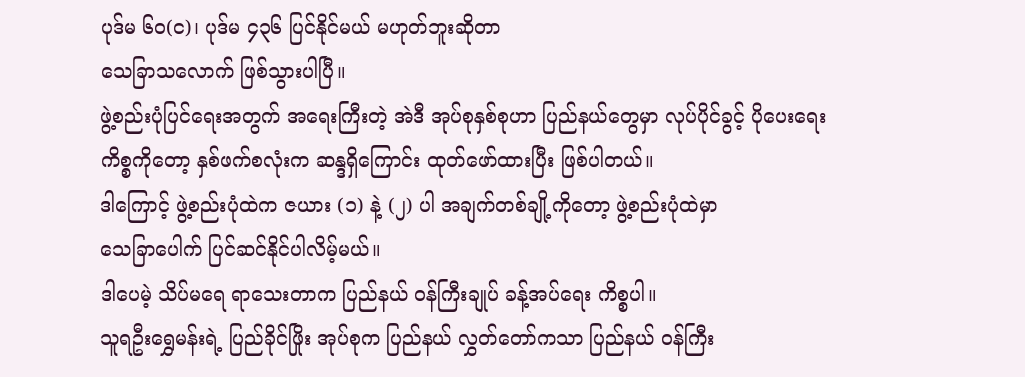ပုဒ်မ ၆၀(င)၊ ပုဒ်မ ၄၃၆ ပြင်နိုင်မယ် မဟုတ်ဘူးဆိုတာ
သေခြာသလောက် ဖြစ်သွားပါပြီ။
ဖွဲ့စည်းပုံပြင်ရေးအတွက် အရေးကြီးတဲ့ အဲဒီ အုပ်စုနှစ်စုဟာ ပြည်နယ်တွေမှာ လုပ်ပိုင်ခွင့် ပိုပေးရေး
ကိစ္စကိုတော့ နှစ်ဖက်စလုံးက ဆန္ဒရှိကြောင်း ထုတ်ဖော်ထားပြီး ဖြစ်ပါတယ်။
ဒါကြောင့် ဖွဲ့စည်းပုံထဲက ဇယား (၁) နဲ့ (၂) ပါ အချက်တစ်ချို့ကိုတော့ ဖွဲ့စည်းပုံထဲမှာ
သေခြာပေါက် ပြင်ဆင်နိုင်ပါလိမ့်မယ်။
ဒါပေမဲ့ သိပ်မရေ ရာသေးတာက ပြည်နယ် ၀န်ကြီးချုပ် ခန့်အပ်ရေး ကိစ္စပါ။
သူရဦးရွှေမန်းရဲ့ ပြည်ခိုင်ဖြိုး အုပ်စုက ပြည်နယ် လွှတ်တော်ကသာ ပြည်နယ် ၀န်ကြီး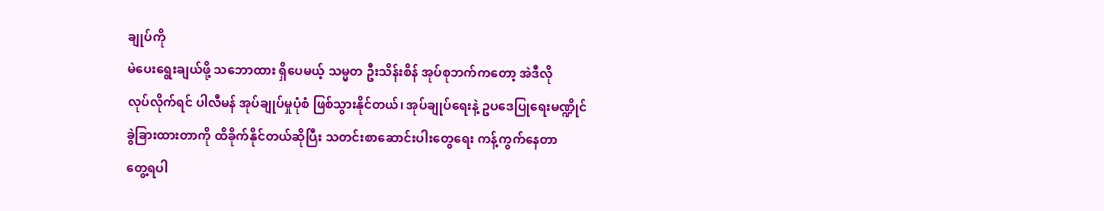ချုပ်ကို
မဲပေးရွေးချယ်ဖို့ သဘောထား ရှိပေမယ့် သမ္မတ ဦးသိန်းစိန် အုပ်စုဘက်ကတော့ အဲဒီလို
လုပ်လိုက်ရင် ပါလီမန် အုပ်ချုပ်မှုပုံစံ ဖြစ်သွားနိုင်တယ်၊ အုပ်ချုပ်ရေးနဲ့ ဥပဒေပြုရေးမဏ္ဍိုင်
ခွဲခြားထားတာကို ထိခိုက်နိုင်တယ်ဆိုပြီး သတင်းစာဆောင်းပါးတွေရေး ကန့်ကွက်နေတာ
တွေ့ရပါ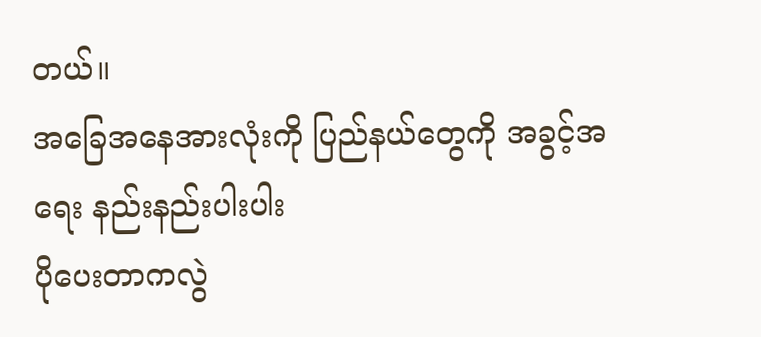တယ်။
အခြေအနေအားလုံးကို ပြည်နယ်တွေကို အခွင့်အရေး နည်းနည်းပါးပါး
ပိုပေးတာကလွဲ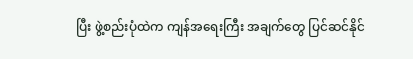ပြီး ဖွဲ့စည်းပုံထဲက ကျန်အရေးကြီး အချက်တွေ ပြင်ဆင်နိုင်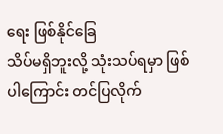ရေး ဖြစ်နိုင်ခြေ
သိပ်မရှိဘူးလို့ သုံးသပ်ရမှာ ဖြစ်ပါကြောင်း တင်ပြလိုက်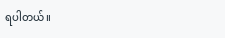ရပါတယ်။